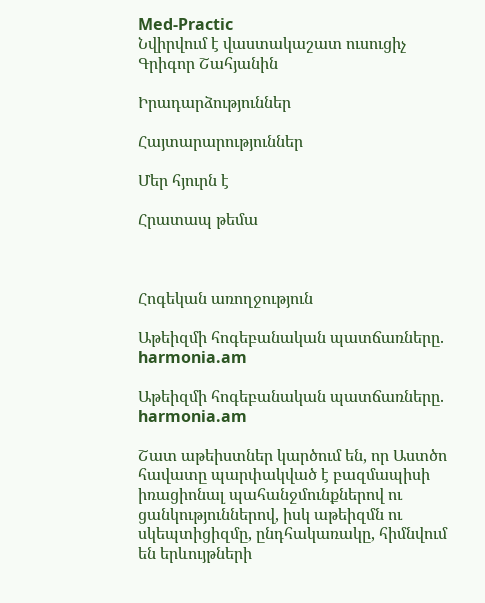Med-Practic
Նվիրվում է վաստակաշատ ուսուցիչ Գրիգոր Շահյանին

Իրադարձություններ

Հայտարարություններ

Մեր հյուրն է

Հրատապ թեմա



Հոգեկան առողջություն

Աթեիզմի հոգեբանական պատճառները. harmonia.am

Աթեիզմի հոգեբանական պատճառները. harmonia.am

Շատ աթեիստներ կարծում են, որ Աստծո հավատը պարփակված է բազմապիսի իռացիոնալ պահանջմունքներով ու ցանկություններով, իսկ աթեիզմն ու սկեպտիցիզմը, ընդհակառակը, հիմնվում են երևույթների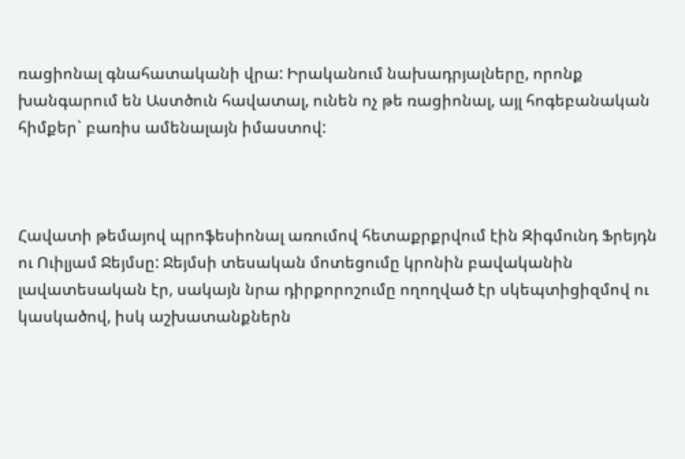ռացիոնալ գնահատականի վրա: Իրականում նախադրյալները, որոնք խանգարում են Աստծուն հավատալ, ունեն ոչ թե ռացիոնալ, այլ հոգեբանական հիմքեր` բառիս ամենալայն իմաստով:



Հավատի թեմայով պրոֆեսիոնալ առումով հետաքրքրվում էին Զիգմունդ Ֆրեյդն ու Ուիլյամ Ջեյմսը: Ջեյմսի տեսական մոտեցումը կրոնին բավականին լավատեսական էր, սակայն նրա դիրքորոշումը ողողված էր սկեպտիցիզմով ու կասկածով, իսկ աշխատանքներն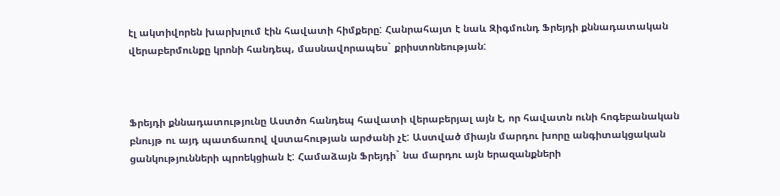էլ ակտիվորեն խարխլում էին հավատի հիմքերը: Հանրահայտ է նաև Զիգմունդ Ֆրեյդի քննադատական վերաբերմունքը կրոնի հանդեպ, մասնավորապես` քրիստոնեության:



Ֆրեյդի քննադատությունը Աստծո հանդեպ հավատի վերաբերյալ այն է, որ հավատն ունի հոգեբանական բնույթ ու այդ պատճառով վստահության արժանի չէ: Աստված միայն մարդու խորը անգիտակցական ցանկությունների պրոեկցիան է: Համաձայն Ֆրեյդի` նա մարդու այն երազանքների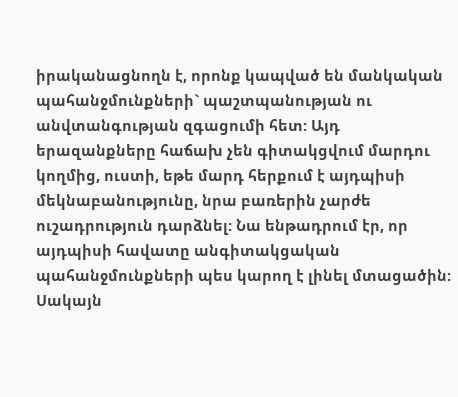իրականացնողն է, որոնք կապված են մանկական պահանջմունքների` պաշտպանության ու անվտանգության զգացումի հետ: Այդ երազանքները հաճախ չեն գիտակցվում մարդու կողմից, ուստի, եթե մարդ հերքում է այդպիսի մեկնաբանությունը, նրա բառերին չարժե ուշադրություն դարձնել: Նա ենթադրում էր, որ այդպիսի հավատը անգիտակցական պահանջմունքների պես կարող է լինել մտացածին: Սակայն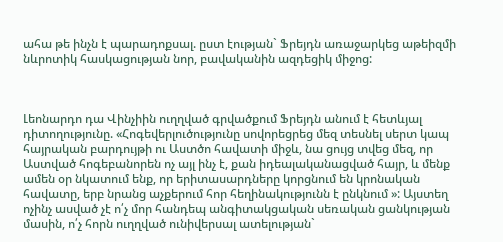ահա թե ինչն է պարադոքսալ. ըստ էության` Ֆրեյդն առաջարկեց աթեիզմի նևրոտիկ հասկացության նոր, բավականին ազդեցիկ միջոց:



Լեոնարդո դա Վինչիին ուղղված գրվածքում Ֆրեյդն անում է հետևյալ դիտողությունը. «Հոգեվերլուծությունը սովորեցրեց մեզ տեսնել սերտ կապ հայրական բարդույթի ու Աստծո հավատի միջև, նա ցույց տվեց մեզ, որ Աստված հոգեբանորեն ոչ այլ ինչ է, քան իդեալականացված հայր, և մենք ամեն օր նկատում ենք, որ երիտասարդները կորցնում են կրոնական հավատը, երբ նրանց աչքերում հոր հեղինակությունն է ընկնում »: Այստեղ ոչինչ ասված չէ ո՛չ մոր հանդեպ անգիտակցական սեռական ցանկության մասին, ո՛չ հորն ուղղված ունիվերսալ ատելության`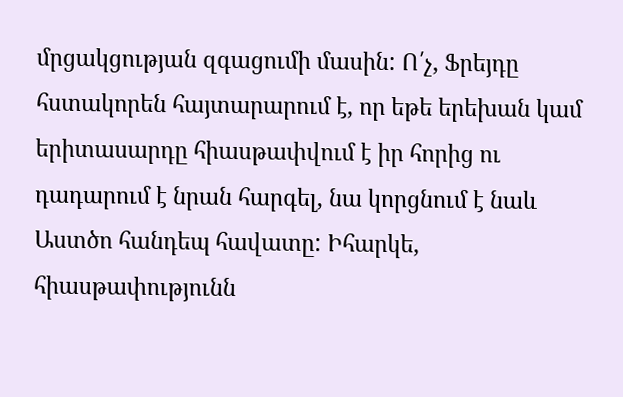մրցակցության զգացումի մասին: Ո՛չ, Ֆրեյդը հստակորեն հայտարարում է, որ եթե երեխան կամ երիտասարդը հիասթափվում է իր հորից ու դադարում է նրան հարգել, նա կորցնում է նաև Աստծո հանդեպ հավատը: Իհարկե, հիասթափությունն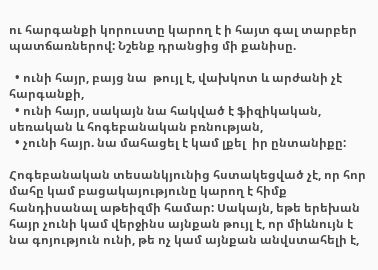ու հարգանքի կորուստը կարող է ի հայտ գալ տարբեր պատճառներով: Նշենք դրանցից մի քանիսը.

  • ունի հայր, բայց նա  թույլ է, վախկոտ և արժանի չէ հարգանքի,
  • ունի հայր, սակայն նա հակված է ֆիզիկական, սեռական և հոգեբանական բռնության,
  • չունի հայր. նա մահացել է կամ լքել  իր ընտանիքը:

Հոգեբանական տեսանկյունից հստակեցված չէ, որ հոր մահը կամ բացակայությունը կարող է հիմք հանդիսանալ աթեիզմի համար: Սակայն, եթե երեխան հայր չունի կամ վերջինս այնքան թույլ է, որ միևնույն է նա գոյություն ունի, թե ոչ կամ այնքան անվստահելի է,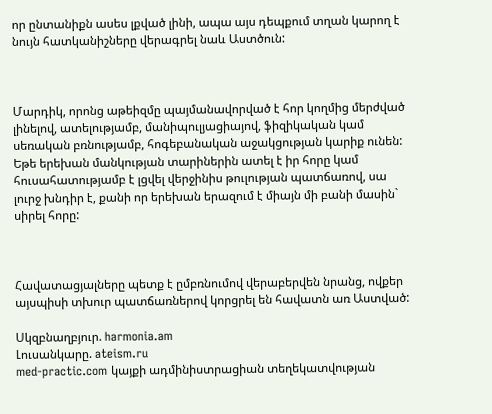որ ընտանիքն ասես լքված լինի, ապա այս դեպքում տղան կարող է նույն հատկանիշները վերագրել նաև Աստծուն:



Մարդիկ, որոնց աթեիզմը պայմանավորված է հոր կողմից մերժված լինելով, ատելությամբ, մանիպուլյացիայով, ֆիզիկական կամ սեռական բռնությամբ, հոգեբանական աջակցության կարիք ունեն: Եթե երեխան մանկության տարիներին ատել է իր հորը կամ հուսահատությամբ է լցվել վերջինիս թուլության պատճառով, սա լուրջ խնդիր է, քանի որ երեխան երազում է միայն մի բանի մասին` սիրել հորը:



Հավատացյալները պետք է ըմբռնումով վերաբերվեն նրանց, ովքեր այսպիսի տխուր պատճառներով կորցրել են հավատն առ Աստված:

Սկզբնաղբյուր. harmonia.am
Լուսանկարը. ateism.ru
med-practic.com կայքի ադմինիստրացիան տեղեկատվության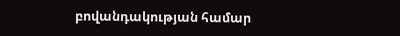բովանդակության համար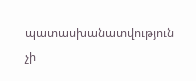պատասխանատվություն չի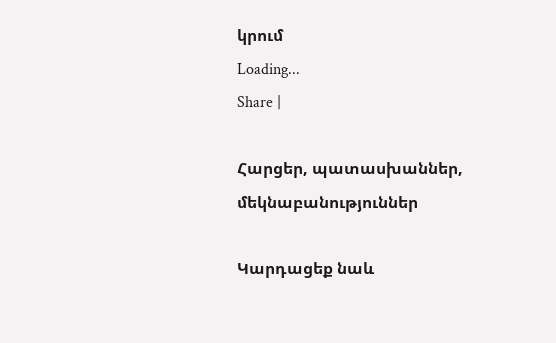կրում
Loading...
Share |

Հարցեր, պատասխաններ, մեկնաբանություններ

Կարդացեք նաև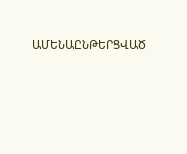ԱՄԵՆԱԸՆԹԵՐՑՎԱԾ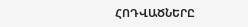ՀՈԴՎԱԾՆԵՐԸ